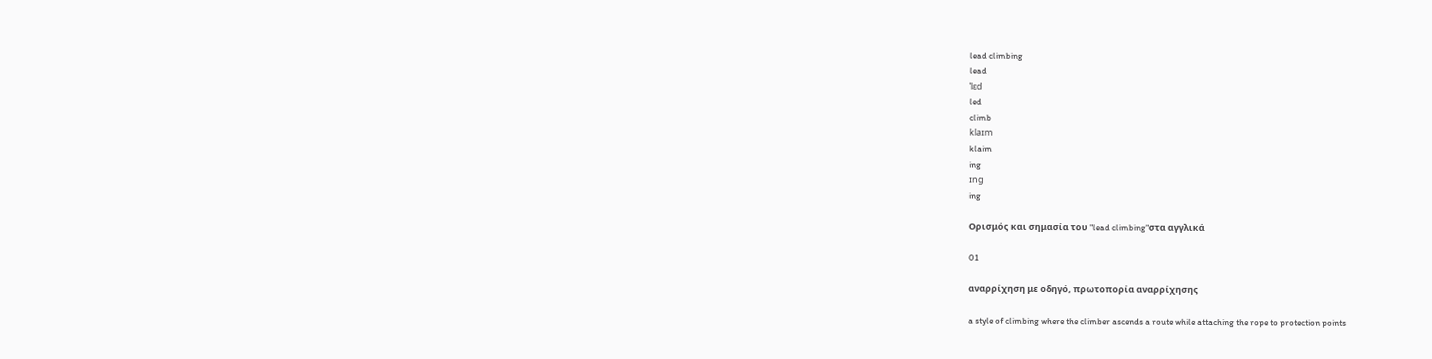lead climbing
lead
ˈlɛd
led
climb
klaɪm
klaim
ing
ɪng
ing

Ορισμός και σημασία του "lead climbing"στα αγγλικά

01

αναρρίχηση με οδηγό, πρωτοπορία αναρρίχησης

a style of climbing where the climber ascends a route while attaching the rope to protection points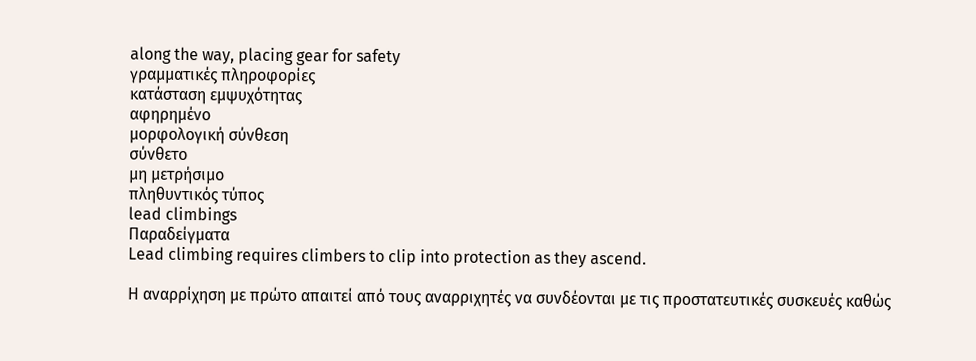along the way, placing gear for safety
γραμματικές πληροφορίες
κατάσταση εμψυχότητας
αφηρημένο
μορφολογική σύνθεση
σύνθετο
μη μετρήσιμο
πληθυντικός τύπος
lead climbings
Παραδείγματα
Lead climbing requires climbers to clip into protection as they ascend.

Η αναρρίχηση με πρώτο απαιτεί από τους αναρριχητές να συνδέονται με τις προστατευτικές συσκευές καθώς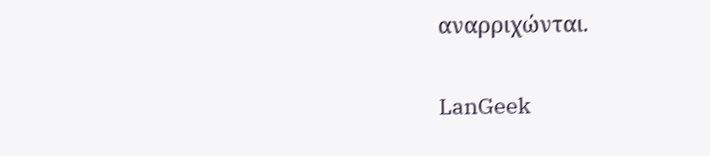αναρριχώνται.

LanGeek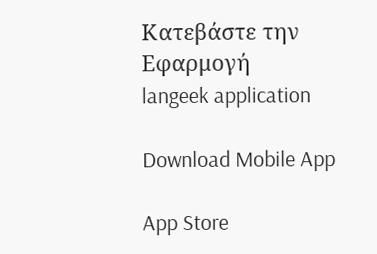Κατεβάστε την Εφαρμογή
langeek application

Download Mobile App

App Store